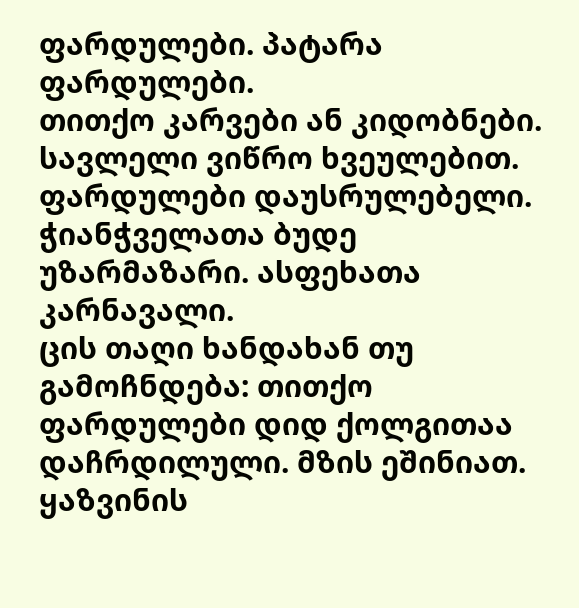ფარდულები. პატარა ფარდულები.
თითქო კარვები ან კიდობნები.
სავლელი ვიწრო ხვეულებით.
ფარდულები დაუსრულებელი.
ჭიანჭველათა ბუდე უზარმაზარი. ასფეხათა კარნავალი.
ცის თაღი ხანდახან თუ გამოჩნდება: თითქო ფარდულები დიდ ქოლგითაა დაჩრდილული. მზის ეშინიათ.
ყაზვინის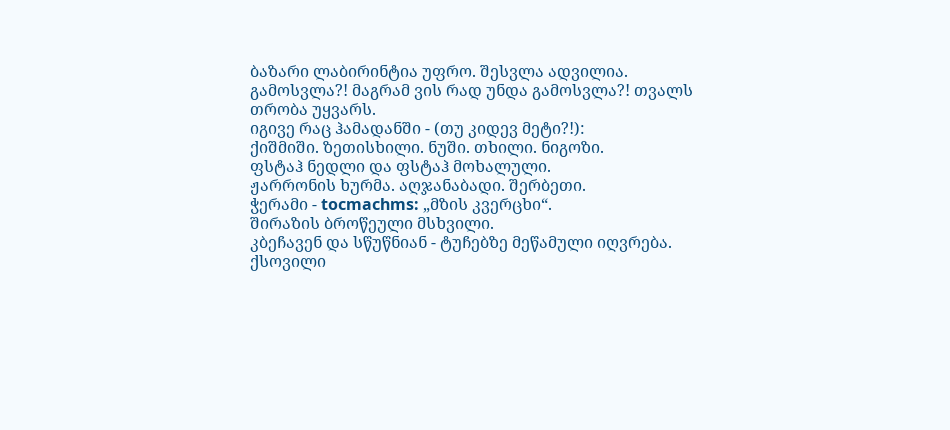ბაზარი ლაბირინტია უფრო. შესვლა ადვილია. გამოსვლა?! მაგრამ ვის რად უნდა გამოსვლა?! თვალს თრობა უყვარს.
იგივე რაც ჰამადანში - (თუ კიდევ მეტი?!):
ქიშმიში. ზეთისხილი. ნუში. თხილი. ნიგოზი.
ფსტაჰ ნედლი და ფსტაჰ მოხალული.
ჟარრონის ხურმა. აღჯანაბადი. შერბეთი.
ჭერამი - tocmachms: „მზის კვერცხი“.
შირაზის ბროწეული მსხვილი.
კბეჩავენ და სწუწნიან - ტუჩებზე მეწამული იღვრება.
ქსოვილი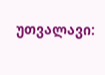უთვალავი: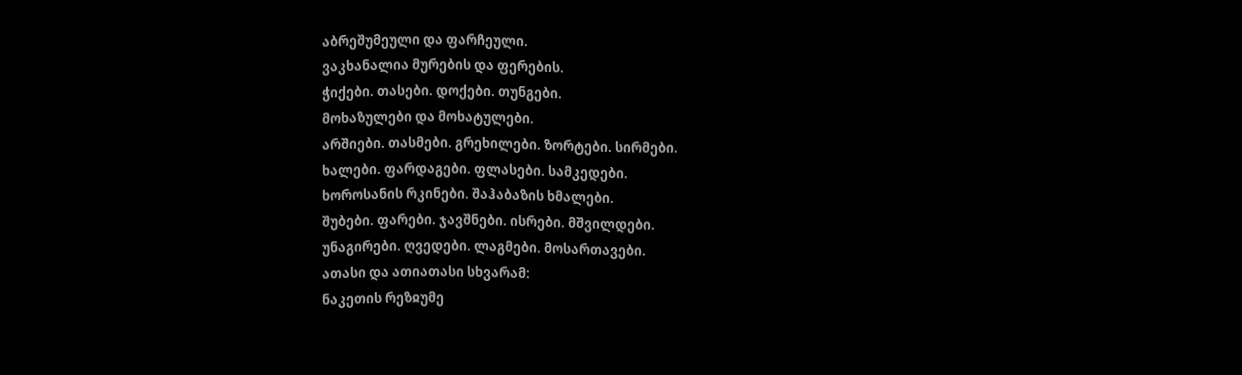აბრეშუმეული და ფარჩეული.
ვაკხანალია მურების და ფერების.
ჭიქები. თასები. დოქები. თუნგები.
მოხაზულები და მოხატულები.
არშიები. თასმები. გრეხილები. ზორტები. სირმები.
ხალები. ფარდაგები. ფლასები. სამკედები.
ხოროსანის რკინები. შაჰაბაზის ხმალები.
შუბები. ფარები. ჯავშნები. ისრები. მშვილდები.
უნაგირები. ღვედები. ლაგმები. მოსართავები.
ათასი და ათიათასი სხვარამ:
ნაკეთის რეზჲუმე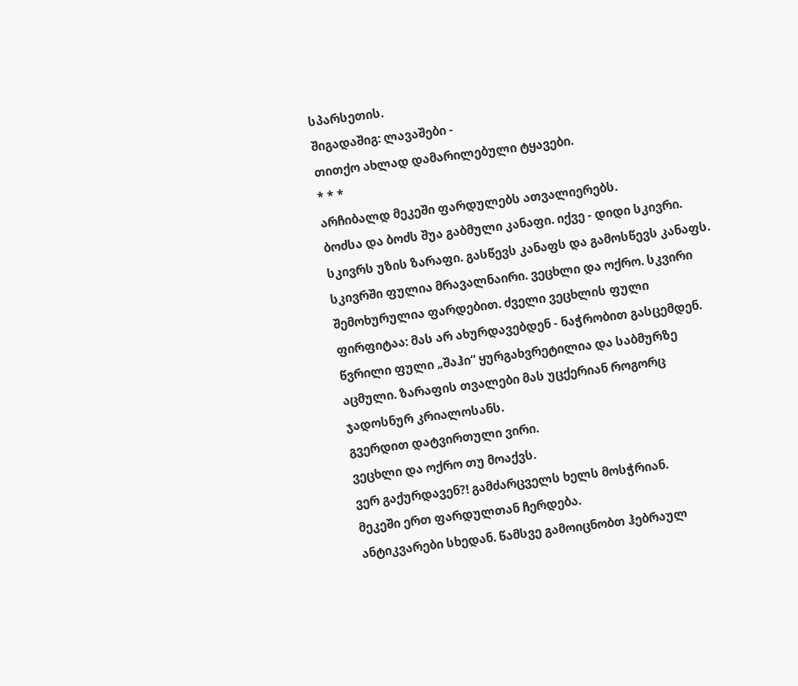სპარსეთის.
შიგადაშიგ: ლავაშები -
თითქო ახლად დამარილებული ტყავები.
* * *
არჩიბალდ მეკეში ფარდულებს ათვალიერებს.
ბოძსა და ბოძს შუა გაბმული კანაფი. იქვე - დიდი სკივრი. სკივრს უზის ზარაფი. გასწევს კანაფს და გამოსწევს კანაფს. სკივრში ფულია მრავალნაირი. ვეცხლი და ოქრო. სკვირი შემოხურულია ფარდებით. ძველი ვეცხლის ფული ფირფიტაა: მას არ ახურდავებდენ - ნაჭრობით გასცემდენ. წვრილი ფული „შაჰი“ ყურგახვრეტილია და საბმურზე აცმული. ზარაფის თვალები მას უცქერიან როგორც ჯადოსნურ კრიალოსანს.
გვერდით დატვირთული ვირი.
ვეცხლი და ოქრო თუ მოაქვს.
ვერ გაქურდავენ?! გამძარცველს ხელს მოსჭრიან.
მეკეში ერთ ფარდულთან ჩერდება.
ანტიკვარები სხედან. წამსვე გამოიცნობთ ჰებრაულ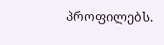პროფილებს.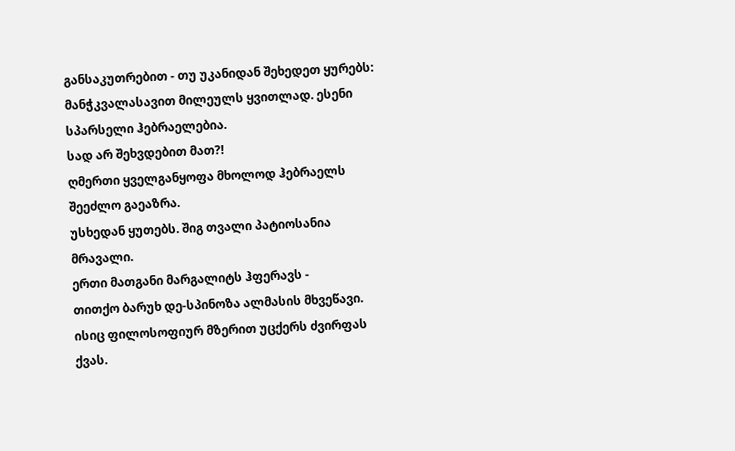განსაკუთრებით - თუ უკანიდან შეხედეთ ყურებს: მანჭკვალასავით მილეულს ყვითლად. ესენი სპარსელი ჰებრაელებია.
სად არ შეხვდებით მათ?!
ღმერთი ყველგანყოფა მხოლოდ ჰებრაელს შეეძლო გაეაზრა.
უსხედან ყუთებს. შიგ თვალი პატიოსანია მრავალი.
ერთი მათგანი მარგალიტს ჰფერავს -
თითქო ბარუხ დე-სპინოზა ალმასის მხვეწავი.
ისიც ფილოსოფიურ მზერით უცქერს ძვირფას ქვას.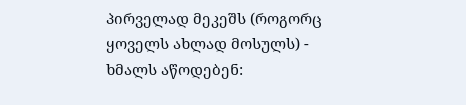პირველად მეკეშს (როგორც ყოველს ახლად მოსულს) -
ხმალს აწოდებენ: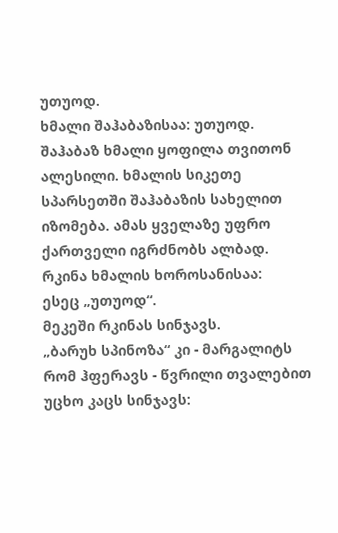უთუოდ.
ხმალი შაჰაბაზისაა: უთუოდ.
შაჰაბაზ ხმალი ყოფილა თვითონ ალესილი. ხმალის სიკეთე სპარსეთში შაჰაბაზის სახელით იზომება. ამას ყველაზე უფრო ქართველი იგრძნობს ალბად.
რკინა ხმალის ხოროსანისაა:
ესეც „უთუოდ“.
მეკეში რკინას სინჯავს.
„ბარუხ სპინოზა“ კი - მარგალიტს რომ ჰფერავს - წვრილი თვალებით უცხო კაცს სინჯავს: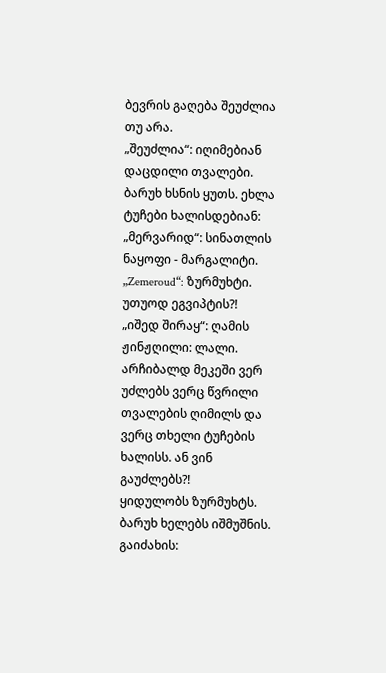ბევრის გაღება შეუძლია თუ არა.
„შეუძლია“: იღიმებიან დაცდილი თვალები.
ბარუხ ხსნის ყუთს. ეხლა ტუჩები ხალისდებიან:
„მერვარიდ“: სინათლის ნაყოფი - მარგალიტი.
„Zemeroud“: ზურმუხტი. უთუოდ ეგვიპტის?!
„იშედ შირაყ“: ღამის ჟინჟღილი: ლალი.
არჩიბალდ მეკეში ვერ უძლებს ვერც წვრილი თვალების ღიმილს და ვერც თხელი ტუჩების ხალისს. ან ვინ გაუძლებს?!
ყიდულობს ზურმუხტს.
ბარუხ ხელებს იშმუშნის.
გაიძახის: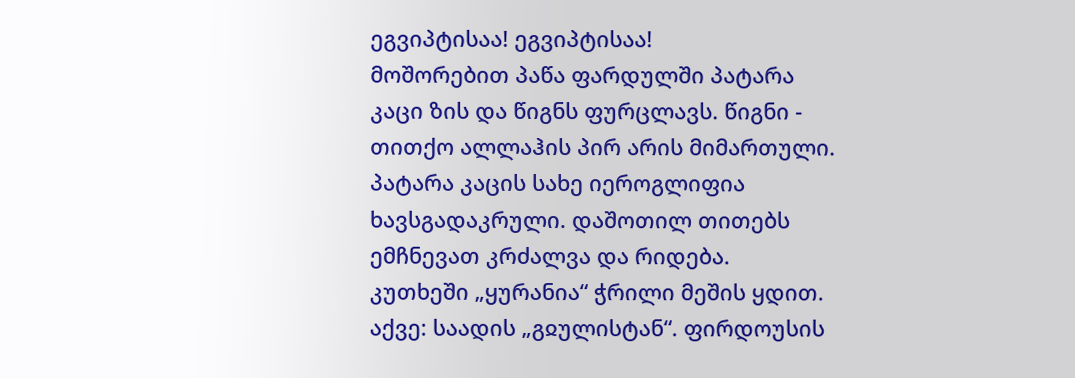ეგვიპტისაა! ეგვიპტისაა!
მოშორებით პაწა ფარდულში პატარა კაცი ზის და წიგნს ფურცლავს. წიგნი - თითქო ალლაჰის პირ არის მიმართული. პატარა კაცის სახე იეროგლიფია ხავსგადაკრული. დაშოთილ თითებს ემჩნევათ კრძალვა და რიდება.
კუთხეში „ყურანია“ ჭრილი მეშის ყდით.
აქვე: საადის „გჲულისტან“. ფირდოუსის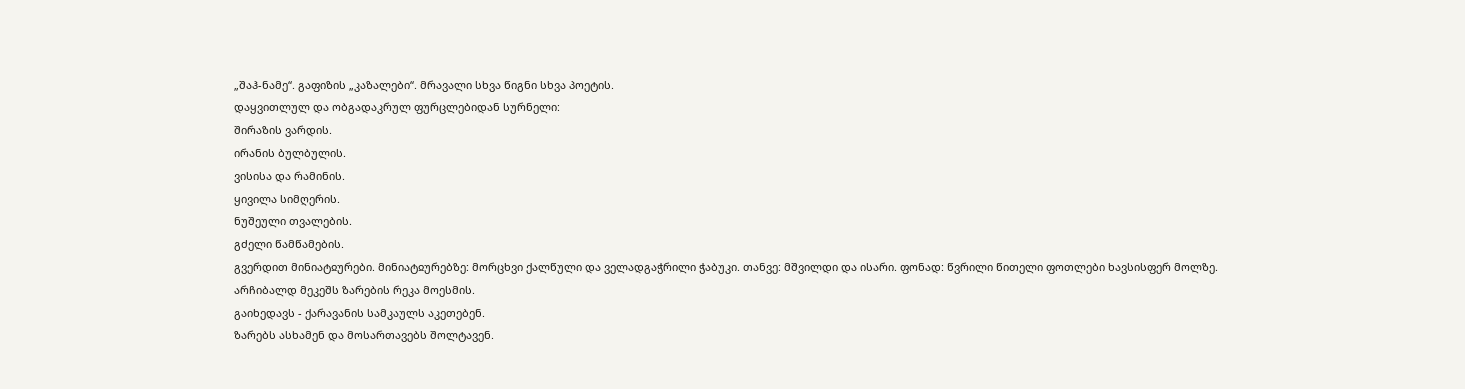„შაჰ-ნამე“. გაფიზის „კაზალები“. მრავალი სხვა წიგნი სხვა პოეტის.
დაყვითლულ და ობგადაკრულ ფურცლებიდან სურნელი:
შირაზის ვარდის.
ირანის ბულბულის.
ვისისა და რამინის.
ყივილა სიმღერის.
ნუშეული თვალების.
გძელი წამწამების.
გვერდით მინიატჲურები. მინიატჲურებზე: მორცხვი ქალწული და ველადგაჭრილი ჭაბუკი. თანვე: მშვილდი და ისარი. ფონად: წვრილი წითელი ფოთლები ხავსისფერ მოლზე.
არჩიბალდ მეკეშს ზარების რეკა მოესმის.
გაიხედავს - ქარავანის სამკაულს აკეთებენ.
ზარებს ასხამენ და მოსართავებს შოლტავენ.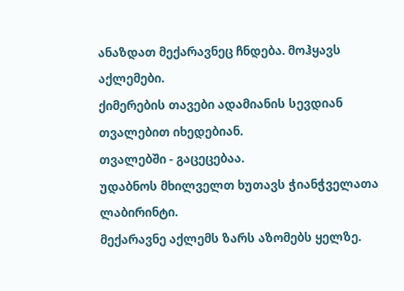ანაზდათ მექარავნეც ჩნდება. მოჰყავს აქლემები.
ქიმერების თავები ადამიანის სევდიან თვალებით იხედებიან.
თვალებში - გაცეცებაა.
უდაბნოს მხილველთ ხუთავს ჭიანჭველათა ლაბირინტი.
მექარავნე აქლემს ზარს აზომებს ყელზე.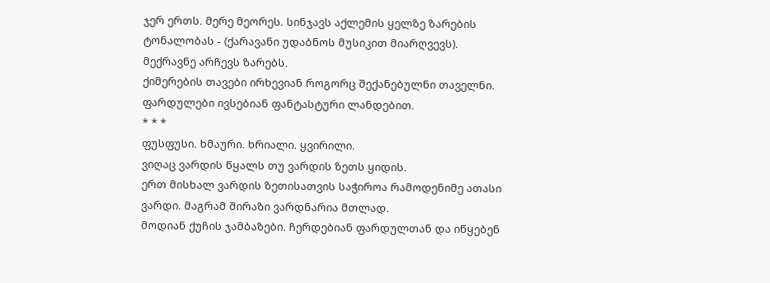ჯერ ერთს. მერე მეორეს. სინჯავს აქლემის ყელზე ზარების ტონალობას - (ქარავანი უდაბნოს მუსიკით მიარღვევს).
მექრავნე არჩევს ზარებს.
ქიმერების თავები ირხევიან როგორც შექანებულნი თაველნი.
ფარდულები ივსებიან ფანტასტური ლანდებით.
* * *
ფუსფუსი. ხმაური. ხრიალი. ყვირილი.
ვიღაც ვარდის წყალს თუ ვარდის ზეთს ყიდის.
ერთ მისხალ ვარდის ზეთისათვის საჭიროა რამოდენიმე ათასი ვარდი. მაგრამ შირაზი ვარდნარია მთლად.
მოდიან ქუჩის ჯამბაზები. ჩერდებიან ფარდულთან და იწყებენ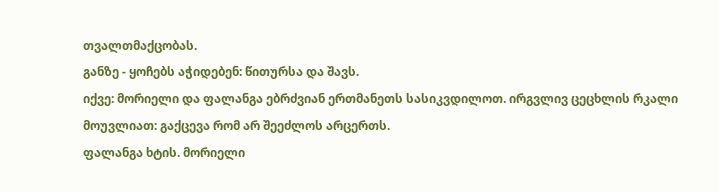თვალთმაქცობას.
განზე - ყოჩებს აჭიდებენ: წითურსა და შავს.
იქვე: მორიელი და ფალანგა ებრძვიან ერთმანეთს სასიკვდილოთ. ირგვლივ ცეცხლის რკალი მოუვლიათ: გაქცევა რომ არ შეეძლოს არცერთს.
ფალანგა ხტის. მორიელი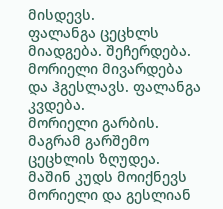მისდევს.
ფალანგა ცეცხლს მიადგება. შეჩერდება.
მორიელი მივარდება და ჰგესლავს. ფალანგა კვდება.
მორიელი გარბის. მაგრამ გარშემო ცეცხლის ზღუდეა.
მაშინ კუდს მოიქნევს მორიელი და გესლიან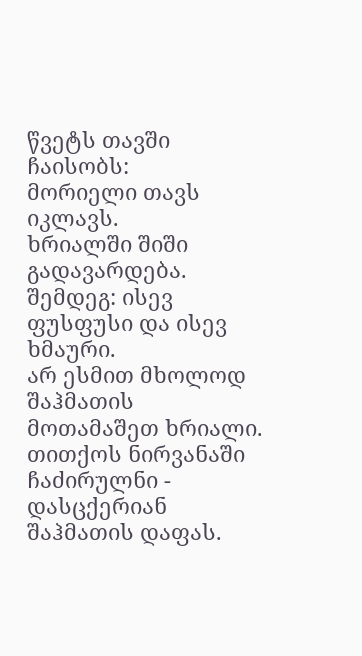წვეტს თავში ჩაისობს:
მორიელი თავს იკლავს.
ხრიალში შიში გადავარდება.
შემდეგ: ისევ ფუსფუსი და ისევ ხმაური.
არ ესმით მხოლოდ შაჰმათის მოთამაშეთ ხრიალი. თითქოს ნირვანაში ჩაძირულნი - დასცქერიან შაჰმათის დაფას.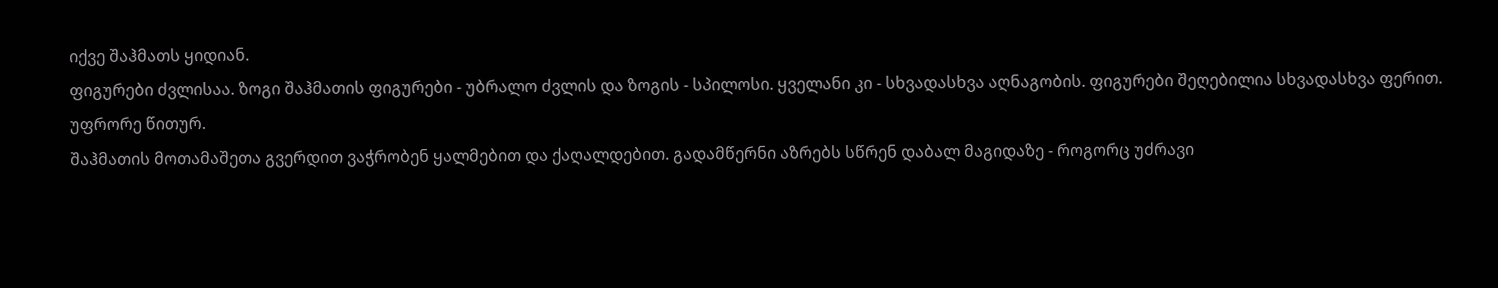იქვე შაჰმათს ყიდიან.
ფიგურები ძვლისაა. ზოგი შაჰმათის ფიგურები - უბრალო ძვლის და ზოგის - სპილოსი. ყველანი კი - სხვადასხვა აღნაგობის. ფიგურები შეღებილია სხვადასხვა ფერით. უფრორე წითურ.
შაჰმათის მოთამაშეთა გვერდით ვაჭრობენ ყალმებით და ქაღალდებით. გადამწერნი აზრებს სწრენ დაბალ მაგიდაზე - როგორც უძრავი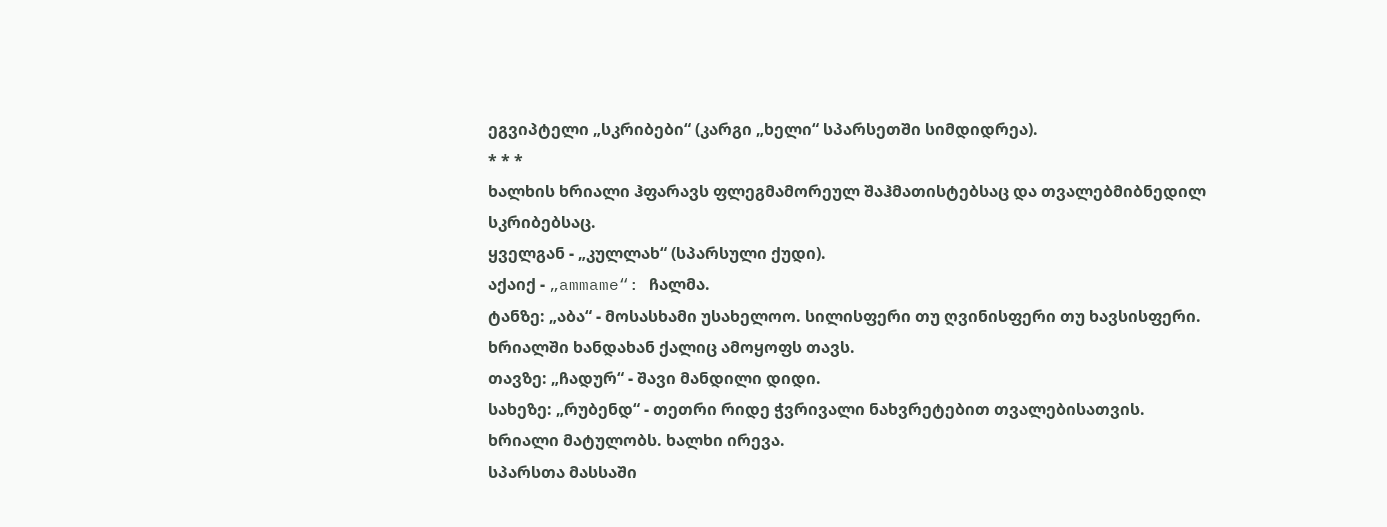ეგვიპტელი „სკრიბები“ (კარგი „ხელი“ სპარსეთში სიმდიდრეა).
* * *
ხალხის ხრიალი ჰფარავს ფლეგმამორეულ შაჰმათისტებსაც და თვალებმიბნედილ სკრიბებსაც.
ყველგან - „კულლახ“ (სპარსული ქუდი).
აქაიქ - „ammame“: ჩალმა.
ტანზე: „აბა“ - მოსასხამი უსახელოო. სილისფერი თუ ღვინისფერი თუ ხავსისფერი.
ხრიალში ხანდახან ქალიც ამოყოფს თავს.
თავზე: „ჩადურ“ - შავი მანდილი დიდი.
სახეზე: „რუბენდ“ - თეთრი რიდე ჭვრივალი ნახვრეტებით თვალებისათვის.
ხრიალი მატულობს. ხალხი ირევა.
სპარსთა მასსაში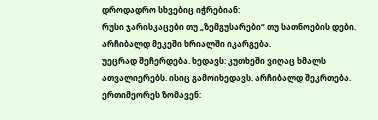დროდადრო სხვებიც იჭრებიან:
რუსი ჯარისკაცები თუ „ზემგუსარები“ თუ სათნოების დები.
არჩიბალდ მეკეში ხრიალში იკარგება.
უეცრად შეჩერდება. ხედავს: კუთხეში ვიღაც ხმალს ათვალიერებს. ისიც გამოიხედავს. არჩიბალდ შეკრთება. ერთიმეორეს ზომავენ: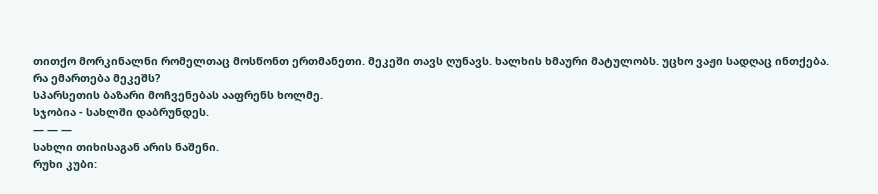თითქო მორკინალნი რომელთაც მოსწონთ ერთმანეთი. მეკეში თავს ღუნავს. ხალხის ხმაური მატულობს. უცხო ვაჟი სადღაც ინთქება.
რა ემართება მეკეშს?
სპარსეთის ბაზარი მოჩვენებას ააფრენს ხოლმე.
სჯობია - სახლში დაბრუნდეს.
— — —
სახლი თიხისაგან არის ნაშენი.
რუხი კუბი: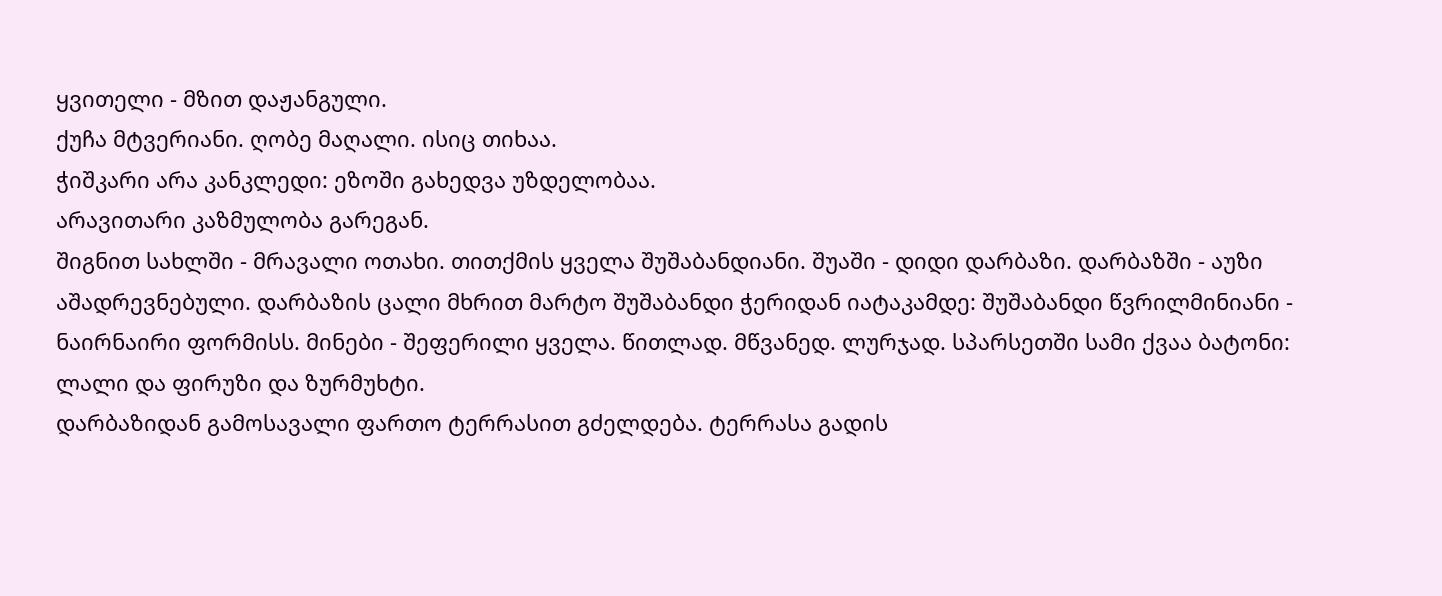ყვითელი - მზით დაჟანგული.
ქუჩა მტვერიანი. ღობე მაღალი. ისიც თიხაა.
ჭიშკარი არა კანკლედი: ეზოში გახედვა უზდელობაა.
არავითარი კაზმულობა გარეგან.
შიგნით სახლში - მრავალი ოთახი. თითქმის ყველა შუშაბანდიანი. შუაში - დიდი დარბაზი. დარბაზში - აუზი აშადრევნებული. დარბაზის ცალი მხრით მარტო შუშაბანდი ჭერიდან იატაკამდე: შუშაბანდი წვრილმინიანი - ნაირნაირი ფორმისს. მინები - შეფერილი ყველა. წითლად. მწვანედ. ლურჯად. სპარსეთში სამი ქვაა ბატონი: ლალი და ფირუზი და ზურმუხტი.
დარბაზიდან გამოსავალი ფართო ტერრასით გძელდება. ტერრასა გადის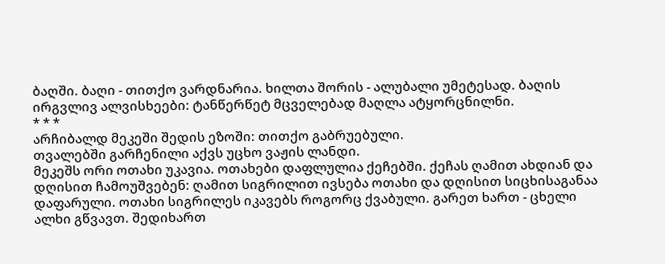ბაღში. ბაღი - თითქო ვარდნარია. ხილთა შორის - ალუბალი უმეტესად. ბაღის ირგვლივ ალვისხეები: ტანწერწეტ მცველებად მაღლა ატყორცნილნი.
* * *
არჩიბალდ მეკეში შედის ეზოში: თითქო გაბრუებული.
თვალებში გარჩენილი აქვს უცხო ვაჟის ლანდი.
მეკეშს ორი ოთახი უკავია. ოთახები დაფლულია ქეჩებში. ქეჩას ღამით ახდიან და დღისით ჩამოუშვებენ: ღამით სიგრილით ივსება ოთახი და დღისით სიცხისაგანაა დაფარული. ოთახი სიგრილეს იკავებს როგორც ქვაბული. გარეთ ხართ - ცხელი ალხი გწვავთ. შედიხართ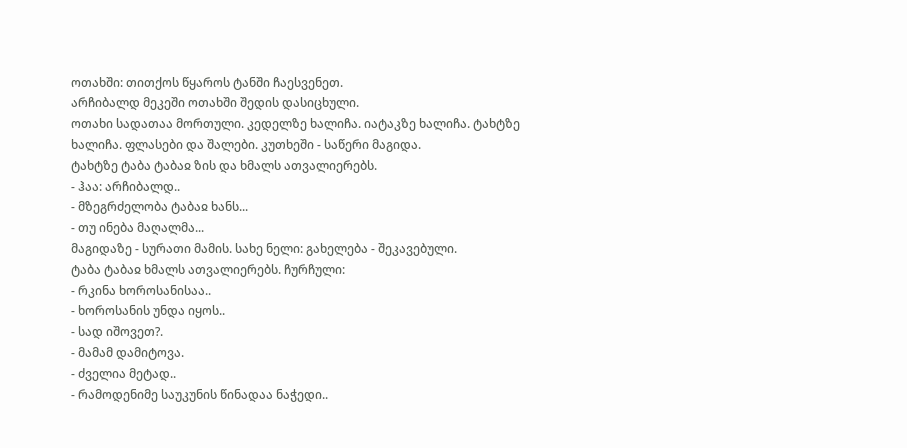ოთახში: თითქოს წყაროს ტანში ჩაესვენეთ.
არჩიბალდ მეკეში ოთახში შედის დასიცხული.
ოთახი სადათაა მორთული. კედელზე ხალიჩა. იატაკზე ხალიჩა. ტახტზე ხალიჩა. ფლასები და შალები. კუთხეში - საწერი მაგიდა.
ტახტზე ტაბა ტაბაჲ ზის და ხმალს ათვალიერებს.
- ჰაა: არჩიბალდ..
- მზეგრძელობა ტაბაჲ ხანს...
- თუ ინება მაღალმა...
მაგიდაზე - სურათი მამის. სახე ნელი: გახელება - შეკავებული.
ტაბა ტაბაჲ ხმალს ათვალიერებს. ჩურჩული:
- რკინა ხოროსანისაა..
- ხოროსანის უნდა იყოს..
- სად იშოვეთ?.
- მამამ დამიტოვა.
- ძველია მეტად..
- რამოდენიმე საუკუნის წინადაა ნაჭედი..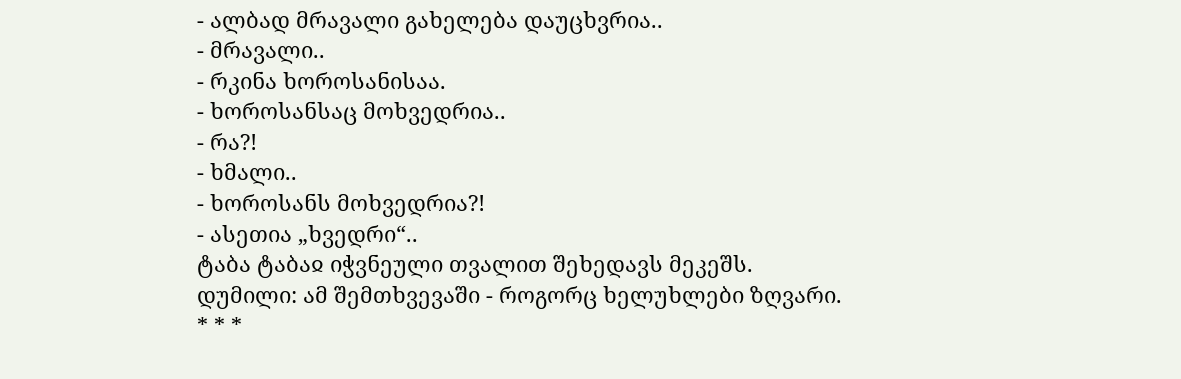- ალბად მრავალი გახელება დაუცხვრია..
- მრავალი..
- რკინა ხოროსანისაა.
- ხოროსანსაც მოხვედრია..
- რა?!
- ხმალი..
- ხოროსანს მოხვედრია?!
- ასეთია „ხვედრი“..
ტაბა ტაბაჲ იჭვნეული თვალით შეხედავს მეკეშს.
დუმილი: ამ შემთხვევაში - როგორც ხელუხლები ზღვარი.
* * *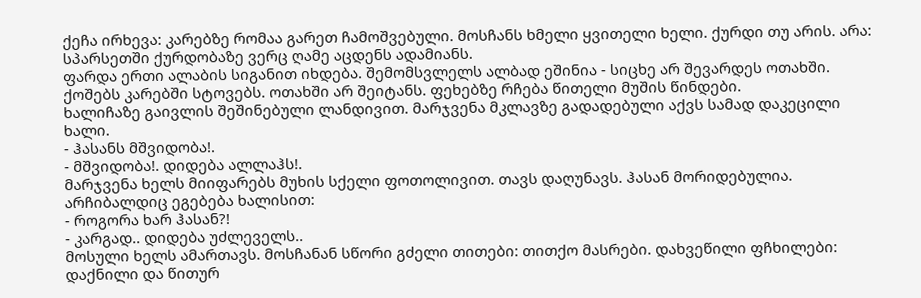ქეჩა ირხევა: კარებზე რომაა გარეთ ჩამოშვებული. მოსჩანს ხმელი ყვითელი ხელი. ქურდი თუ არის. არა: სპარსეთში ქურდობაზე ვერც ღამე აცდენს ადამიანს.
ფარდა ერთი ალაბის სიგანით იხდება. შემომსვლელს ალბად ეშინია - სიცხე არ შევარდეს ოთახში. ქოშებს კარებში სტოვებს. ოთახში არ შეიტანს. ფეხებზე რჩება წითელი მუშის წინდები.
ხალიჩაზე გაივლის შეშინებული ლანდივით. მარჯვენა მკლავზე გადადებული აქვს სამად დაკეცილი ხალი.
- ჰასანს მშვიდობა!.
- მშვიდობა!. დიდება ალლაჰს!.
მარჯვენა ხელს მიიფარებს მუხის სქელი ფოთოლივით. თავს დაღუნავს. ჰასან მორიდებულია. არჩიბალდიც ეგებება ხალისით:
- როგორა ხარ ჰასან?!
- კარგად.. დიდება უძლეველს..
მოსული ხელს ამართავს. მოსჩანან სწორი გძელი თითები: თითქო მასრები. დახვეწილი ფჩხილები: დაქნილი და წითურ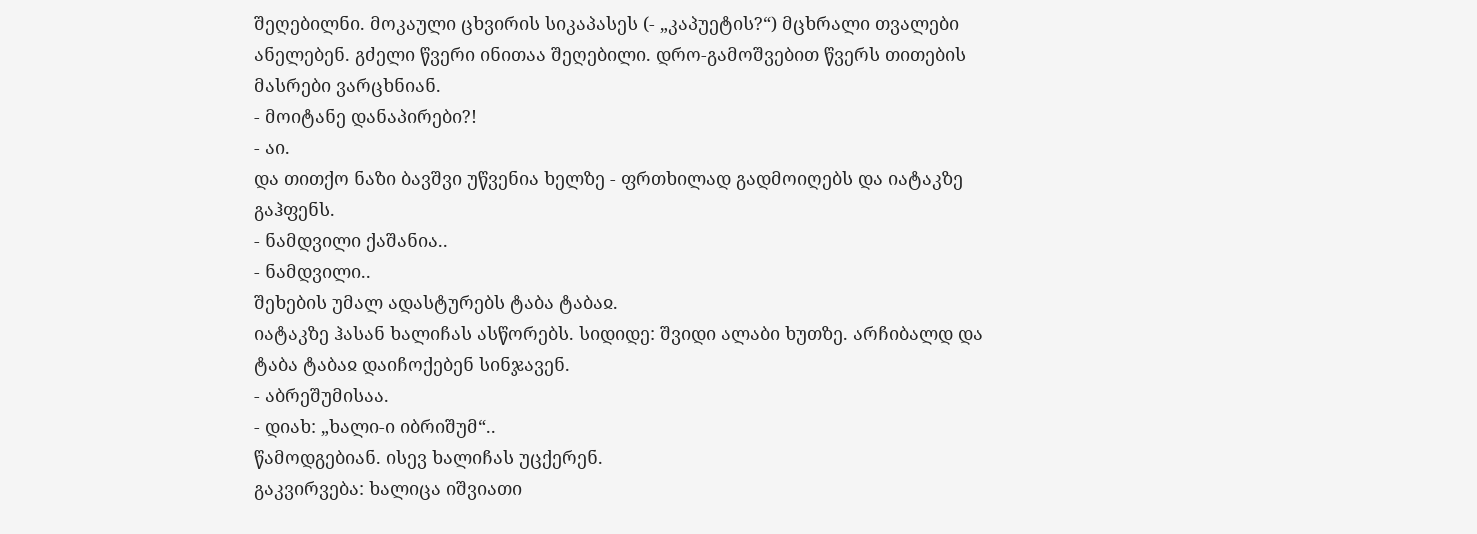შეღებილნი. მოკაული ცხვირის სიკაპასეს (- „კაპუეტის?“) მცხრალი თვალები ანელებენ. გძელი წვერი ინითაა შეღებილი. დრო-გამოშვებით წვერს თითების მასრები ვარცხნიან.
- მოიტანე დანაპირები?!
- აი.
და თითქო ნაზი ბავშვი უწვენია ხელზე - ფრთხილად გადმოიღებს და იატაკზე გაჰფენს.
- ნამდვილი ქაშანია..
- ნამდვილი..
შეხების უმალ ადასტურებს ტაბა ტაბაჲ.
იატაკზე ჰასან ხალიჩას ასწორებს. სიდიდე: შვიდი ალაბი ხუთზე. არჩიბალდ და ტაბა ტაბაჲ დაიჩოქებენ სინჯავენ.
- აბრეშუმისაა.
- დიახ: „ხალი-ი იბრიშუმ“..
წამოდგებიან. ისევ ხალიჩას უცქერენ.
გაკვირვება: ხალიცა იშვიათი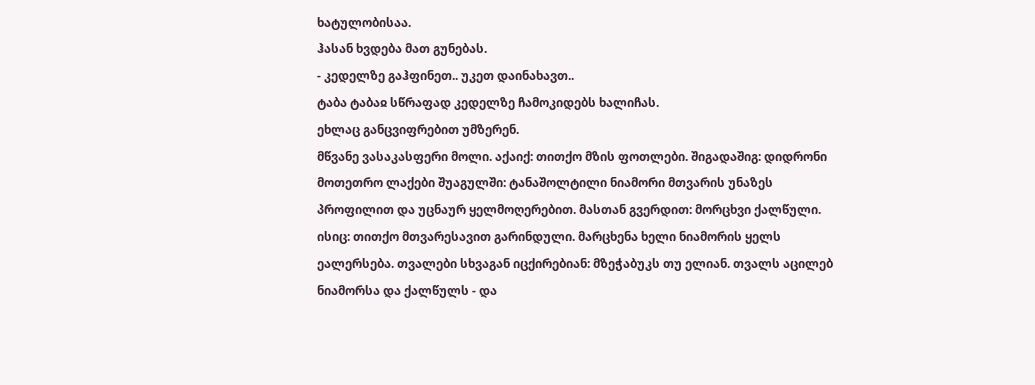ხატულობისაა.
ჰასან ხვდება მათ გუნებას.
- კედელზე გაჰფინეთ.. უკეთ დაინახავთ..
ტაბა ტაბაჲ სწრაფად კედელზე ჩამოკიდებს ხალიჩას.
ეხლაც განცვიფრებით უმზერენ.
მწვანე ვასაკასფერი მოლი. აქაიქ: თითქო მზის ფოთლები. შიგადაშიგ: დიდრონი მოთეთრო ლაქები შუაგულში: ტანაშოლტილი ნიამორი მთვარის უნაზეს პროფილით და უცნაურ ყელმოღერებით. მასთან გვერდით: მორცხვი ქალწული. ისიც: თითქო მთვარესავით გარინდული. მარცხენა ხელი ნიამორის ყელს ეალერსება. თვალები სხვაგან იცქირებიან: მზეჭაბუკს თუ ელიან. თვალს აცილებ ნიამორსა და ქალწულს - და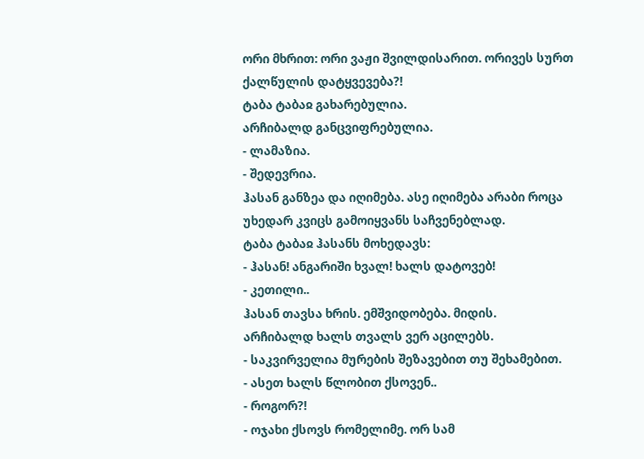ორი მხრით: ორი ვაჟი შვილდისარით. ორივეს სურთ ქალწულის დატყვევება?!
ტაბა ტაბაჲ გახარებულია.
არჩიბალდ განცვიფრებულია.
- ლამაზია.
- შედევრია.
ჰასან განზეა და იღიმება. ასე იღიმება არაბი როცა უხედარ კვიცს გამოიყვანს საჩვენებლად.
ტაბა ტაბაჲ ჰასანს მოხედავს:
- ჰასან! ანგარიში ხვალ! ხალს დატოვებ!
- კეთილი..
ჰასან თავსა ხრის. ემშვიდობება. მიდის.
არჩიბალდ ხალს თვალს ვერ აცილებს.
- საკვირველია მურების შეზავებით თუ შეხამებით.
- ასეთ ხალს წლობით ქსოვენ..
- როგორ?!
- ოჯახი ქსოვს რომელიმე. ორ სამ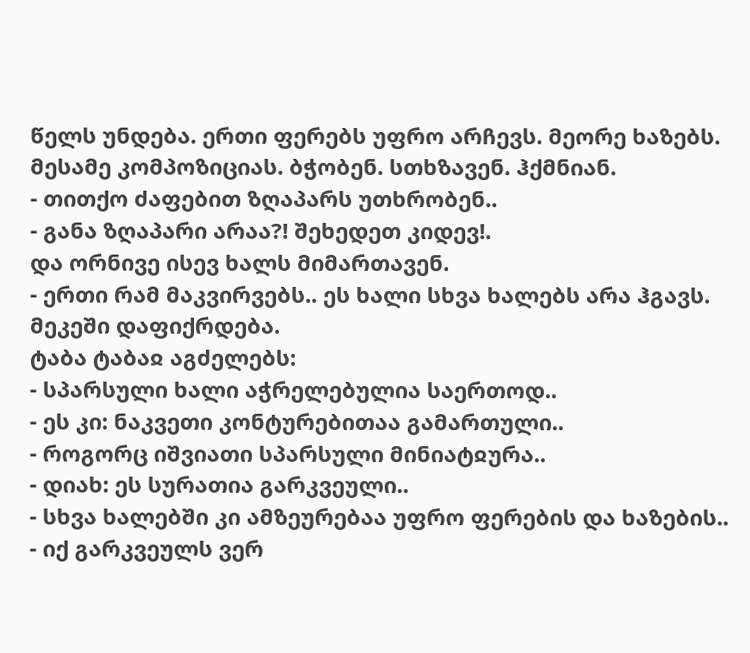წელს უნდება. ერთი ფერებს უფრო არჩევს. მეორე ხაზებს. მესამე კომპოზიციას. ბჭობენ. სთხზავენ. ჰქმნიან.
- თითქო ძაფებით ზღაპარს უთხრობენ..
- განა ზღაპარი არაა?! შეხედეთ კიდევ!.
და ორნივე ისევ ხალს მიმართავენ.
- ერთი რამ მაკვირვებს.. ეს ხალი სხვა ხალებს არა ჰგავს.
მეკეში დაფიქრდება.
ტაბა ტაბაჲ აგძელებს:
- სპარსული ხალი აჭრელებულია საერთოდ..
- ეს კი: ნაკვეთი კონტურებითაა გამართული..
- როგორც იშვიათი სპარსული მინიატჲურა..
- დიახ: ეს სურათია გარკვეული..
- სხვა ხალებში კი ამზეურებაა უფრო ფერების და ხაზების..
- იქ გარკვეულს ვერ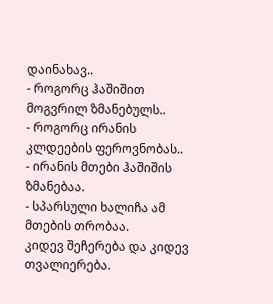დაინახავ..
- როგორც ჰაშიშით მოგვრილ ზმანებულს..
- როგორც ირანის კლდეების ფეროვნობას..
- ირანის მთები ჰაშიშის ზმანებაა.
- სპარსული ხალიჩა ამ მთების თრობაა.
კიდევ შეჩერება და კიდევ თვალიერება.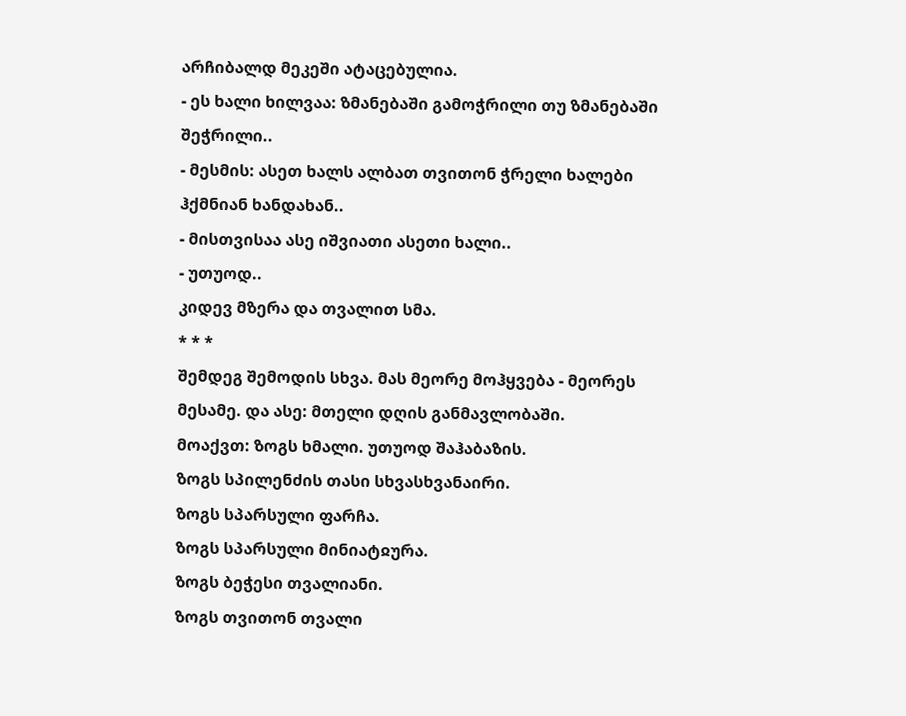არჩიბალდ მეკეში ატაცებულია.
- ეს ხალი ხილვაა: ზმანებაში გამოჭრილი თუ ზმანებაში შეჭრილი..
- მესმის: ასეთ ხალს ალბათ თვითონ ჭრელი ხალები ჰქმნიან ხანდახან..
- მისთვისაა ასე იშვიათი ასეთი ხალი..
- უთუოდ..
კიდევ მზერა და თვალით სმა.
* * *
შემდეგ შემოდის სხვა. მას მეორე მოჰყვება - მეორეს მესამე. და ასე: მთელი დღის განმავლობაში.
მოაქვთ: ზოგს ხმალი. უთუოდ შაჰაბაზის.
ზოგს სპილენძის თასი სხვასხვანაირი.
ზოგს სპარსული ფარჩა.
ზოგს სპარსული მინიატჲურა.
ზოგს ბეჭესი თვალიანი.
ზოგს თვითონ თვალი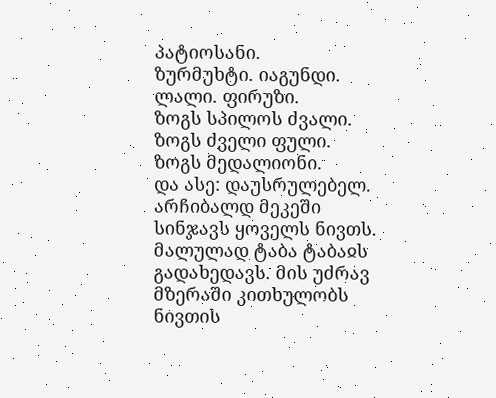პატიოსანი.
ზურმუხტი. იაგუნდი. ლალი. ფირუზი.
ზოგს სპილოს ძვალი.
ზოგს ძველი ფული.
ზოგს მედალიონი.
და ასე: დაუსრულებელ.
არჩიბალდ მეკეში სინჯავს ყოველს ნივთს. მალულად ტაბა ტაბაჲს გადახედავს. მის უძრავ მზერაში კითხულობს ნივთის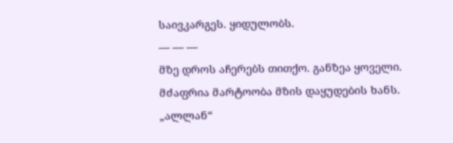საივკარგეს. ყიდულობს.
— — —
მზე დროს აჩერებს თითქო. განზეა ყოველი.
მძაფრია მარტოობა მზის დაყუდების ხანს.
„ალლან“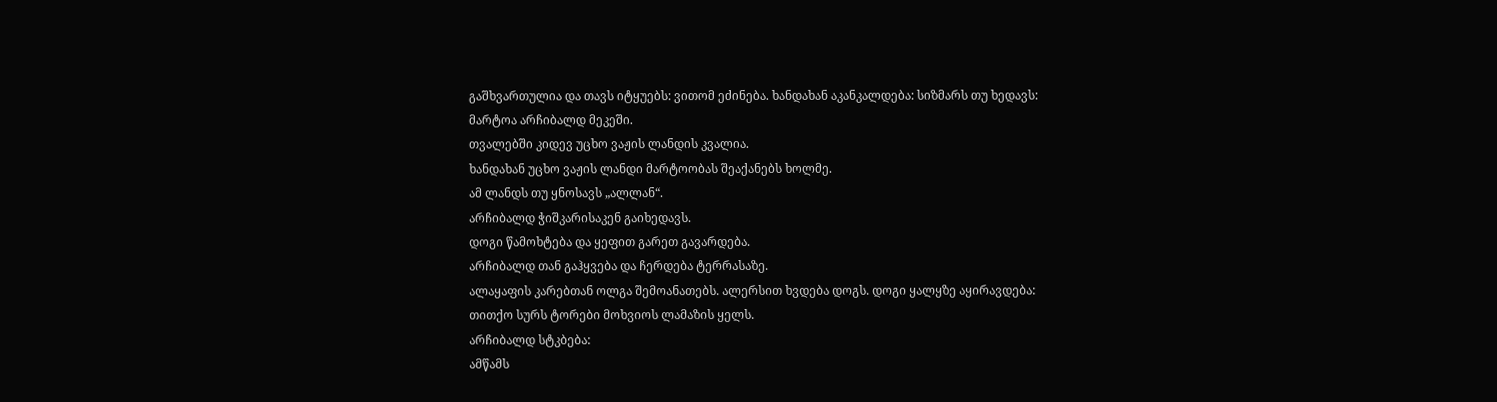გაშხვართულია და თავს იტყუებს: ვითომ ეძინება. ხანდახან აკანკალდება: სიზმარს თუ ხედავს:
მარტოა არჩიბალდ მეკეში.
თვალებში კიდევ უცხო ვაჟის ლანდის კვალია.
ხანდახან უცხო ვაჟის ლანდი მარტოობას შეაქანებს ხოლმე.
ამ ლანდს თუ ყნოსავს „ალლან“.
არჩიბალდ ჭიშკარისაკენ გაიხედავს.
დოგი წამოხტება და ყეფით გარეთ გავარდება.
არჩიბალდ თან გაჰყვება და ჩერდება ტერრასაზე.
ალაყაფის კარებთან ოლგა შემოანათებს. ალერსით ხვდება დოგს. დოგი ყალყზე აყირავდება: თითქო სურს ტორები მოხვიოს ლამაზის ყელს.
არჩიბალდ სტკბება:
ამწამს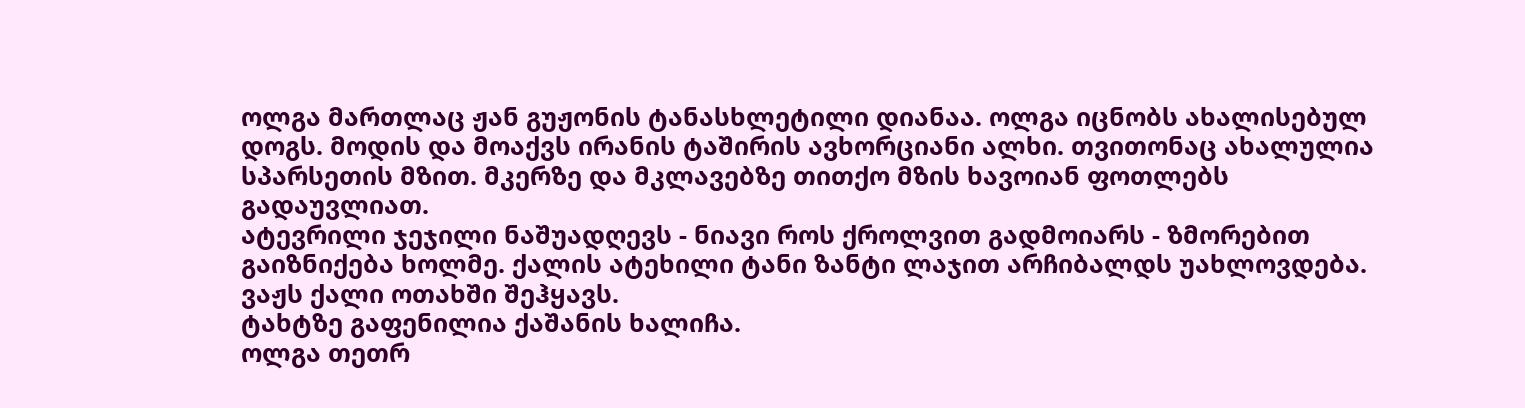ოლგა მართლაც ჟან გუჟონის ტანასხლეტილი დიანაა. ოლგა იცნობს ახალისებულ დოგს. მოდის და მოაქვს ირანის ტაშირის ავხორციანი ალხი. თვითონაც ახალულია სპარსეთის მზით. მკერზე და მკლავებზე თითქო მზის ხავოიან ფოთლებს გადაუვლიათ.
ატევრილი ჯეჯილი ნაშუადღევს - ნიავი როს ქროლვით გადმოიარს - ზმორებით გაიზნიქება ხოლმე. ქალის ატეხილი ტანი ზანტი ლაჯით არჩიბალდს უახლოვდება.
ვაჟს ქალი ოთახში შეჰყავს.
ტახტზე გაფენილია ქაშანის ხალიჩა.
ოლგა თეთრ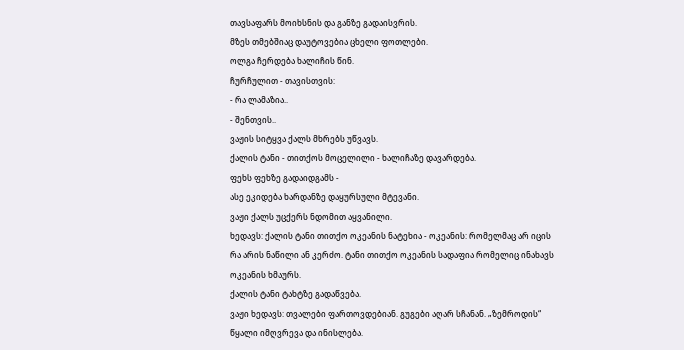თავსაფარს მოიხსნის და განზე გადაისვრის.
მზეს თმებშიაც დაუტოვებია ცხელი ფოთლები.
ოლგა ჩერდება ხალიჩის წინ.
ჩურჩულით - თავისთვის:
- რა ლამაზია..
- შენთვის..
ვაჟის სიტყვა ქალს მხრებს უწვავს.
ქალის ტანი - თითქოს მოცელილი - ხალიჩაზე დავარდება.
ფეხს ფეხზე გადაიდგამს -
ასე ეკიდება ხარდანზე დაყურსული მტევანი.
ვაჟი ქალს უცქერს ნდომით აყვანილი.
ხედავს: ქალის ტანი თითქო ოკეანის ნატეხია - ოკეანის: რომელმაც არ იცის რა არის ნაწილი ან კერძო. ტანი თითქო ოკეანის სადაფია რომელიც ინახავს ოკეანის ხმაურს.
ქალის ტანი ტახტზე გადაწვება.
ვაჟი ხედავს: თვალები ფართოვდებიან. გუგები აღარ სჩანან. „ზემროდის“ წყალი იმღვრევა და ინისლება.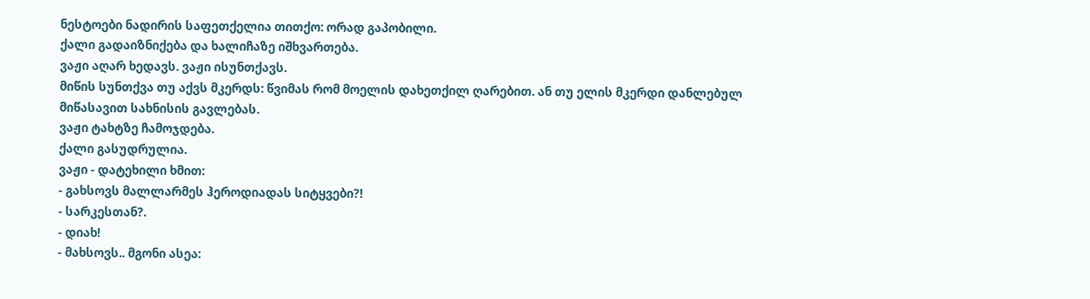ნესტოები ნადირის საფეთქელია თითქო: ორად გაპობილი.
ქალი გადაიზნიქება და ხალიჩაზე იშხვართება.
ვაჟი აღარ ხედავს. ვაჟი ისუნთქავს.
მიწის სუნთქვა თუ აქვს მკერდს: წვიმას რომ მოელის დახეთქილ ღარებით. ან თუ ელის მკერდი დანლებულ მიწასავით სახნისის გავლებას.
ვაჟი ტახტზე ჩამოჯდება.
ქალი გასუდრულია.
ვაჟი - დატეხილი ხმით:
- გახსოვს მალლარმეს ჰეროდიადას სიტყვები?!
- სარკესთან?.
- დიახ!
- მახსოვს.. მგონი ასეა: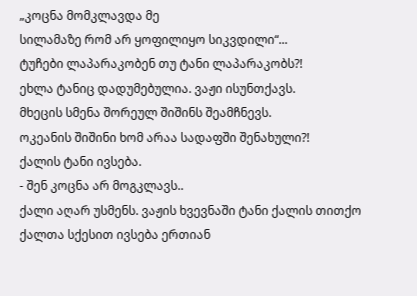„კოცნა მომკლავდა მე
სილამაზე რომ არ ყოფილიყო სიკვდილი“...
ტუჩები ლაპარაკობენ თუ ტანი ლაპარაკობს?!
ეხლა ტანიც დადუმებულია. ვაჟი ისუნთქავს.
მხეცის სმენა შორეულ შიშინს შეამჩნევს.
ოკეანის შიშინი ხომ არაა სადაფში შენახული?!
ქალის ტანი ივსება.
- შენ კოცნა არ მოგკლავს..
ქალი აღარ უსმენს. ვაჟის ხვევნაში ტანი ქალის თითქო ქალთა სქესით ივსება ერთიან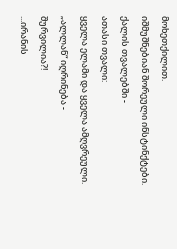მოხეთქილით.
იშმუშნებიან შორეული ინსტინქტები.
ქალის თვალებში -
ათასი თვალი:
ყველა ელამი და ყველა ამღვრეული.
„ალლან“ იღრინება -
შურვილია?!
...ირანის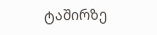ტაშირზე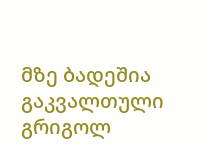მზე ბადეშია გაკვალთული
გრიგოლ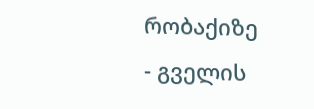რობაქიზე - გველის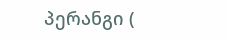პერანგი (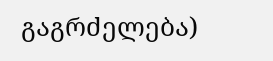გაგრძელება)